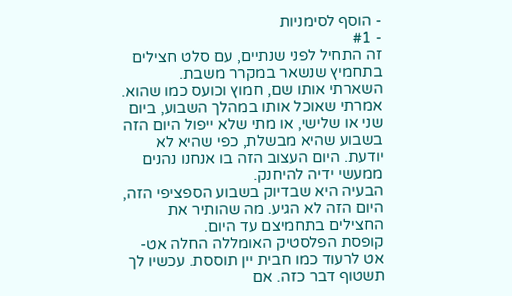- הוסף לסימניות
- #1
זה התחיל לפני שנתיים, עם סלט חצילים בתחמיץ שנשאר במקרר משבת.
השארתי אותו שם, חמוץ וכועס כמו שהוא.
אמרתי שאוכל אותו במהלך השבוע, ביום שני או שלישי, או מתי שלא ייפול היום הזה בשבוע שהיא מבשלת, כפי שהיא לא יודעת. היום העצוב הזה בו אנחנו נהנים ממעשי ידיה להיחנק.
הבעיה היא שבדיוק בשבוע הספציפי הזה, היום הזה לא הגיע. מה שהותיר את החצילים בתחמיצם עד היום.
קופסת הפלסטיק האומללה החלה אט-אט לרעוד כמו חבית יין תוססת. עכשיו לך תשטוף דבר כזה. אם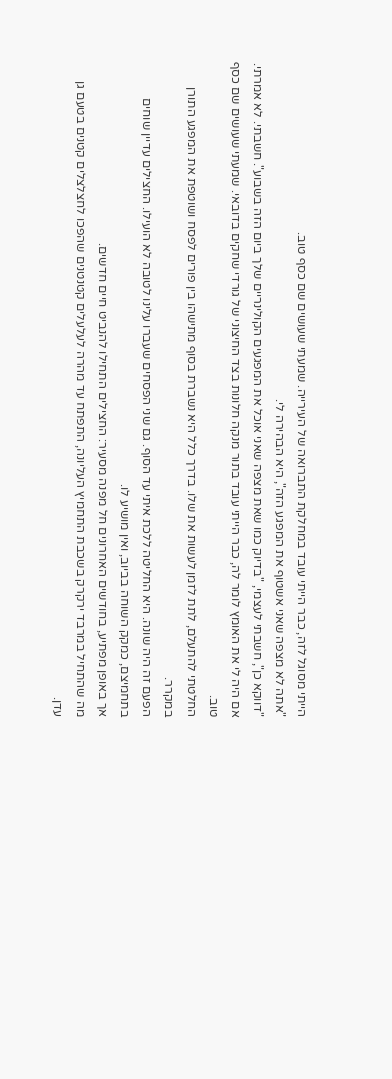הייתי מסוגל לזה, כבר הייתי עובד במחלקת התברואה של העירייה. שמעתי שעושים שם כסף טוב.
"אתה לא מצפה שאני אשטוף את המפגע הזה", היא הבהירה לי.
"דווקא כן", חשבתי לעצמי, "בדיוק כמו שאת מצפה שאני אוכל את המפגעים הקולינריים שלך ביום הזה בשבוע". חשבתי. לא אמרתי. אם היה לי את האומץ לומר לה, כבר הייתי עובד בתור מנקה חלונות בצד החיצוני של גורדי שחקים בדובאי. שמעתי שעושים שם כסף טוב.
החלטתי להתעלם, לתת לזמן לעשות את שלו. בדרך כלל היא נשברת בסוף מתישהו בין פורים לפסח ושוטפת את המפגע התורן במקרר.
הפעם זה היה שונה. היא החליטה ללכת איתי עד הסוף. גם שני הפסחים שעברו עלינו לטובה לא הועילו. החצילים עדיין שוחים בתחמיצם, כמקק השוחה בביוב, ואין מושיע לו.
אך באופן מפתיע, בחודשים האחרונים חל מפנה מסעיר: החצילים התחילו להנביט חיים חדשים.
מה שהתחיל במרבד ירקרק בשכבת התחמיץ העליונה, התפתח עד מהרה לעלעלים קטנטנים שהפכו לחצלצלים קטנים בטעם גן עדן.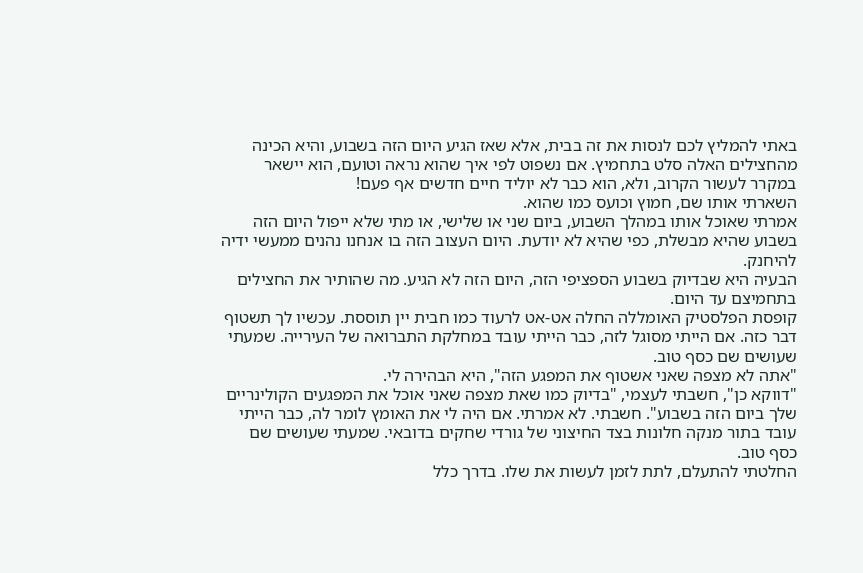באתי להמליץ לכם לנסות את זה בבית, אלא שאז הגיע היום הזה בשבוע, והיא הכינה מהחצילים האלה סלט בתחמיץ. אם נשפוט לפי איך שהוא נראה וטועם, הוא יישאר במקרר לעשור הקרוב, ולא, הוא כבר לא יוליד חיים חדשים אף פעם!
השארתי אותו שם, חמוץ וכועס כמו שהוא.
אמרתי שאוכל אותו במהלך השבוע, ביום שני או שלישי, או מתי שלא ייפול היום הזה בשבוע שהיא מבשלת, כפי שהיא לא יודעת. היום העצוב הזה בו אנחנו נהנים ממעשי ידיה להיחנק.
הבעיה היא שבדיוק בשבוע הספציפי הזה, היום הזה לא הגיע. מה שהותיר את החצילים בתחמיצם עד היום.
קופסת הפלסטיק האומללה החלה אט-אט לרעוד כמו חבית יין תוססת. עכשיו לך תשטוף דבר כזה. אם הייתי מסוגל לזה, כבר הייתי עובד במחלקת התברואה של העירייה. שמעתי שעושים שם כסף טוב.
"אתה לא מצפה שאני אשטוף את המפגע הזה", היא הבהירה לי.
"דווקא כן", חשבתי לעצמי, "בדיוק כמו שאת מצפה שאני אוכל את המפגעים הקולינריים שלך ביום הזה בשבוע". חשבתי. לא אמרתי. אם היה לי את האומץ לומר לה, כבר הייתי עובד בתור מנקה חלונות בצד החיצוני של גורדי שחקים בדובאי. שמעתי שעושים שם כסף טוב.
החלטתי להתעלם, לתת לזמן לעשות את שלו. בדרך כלל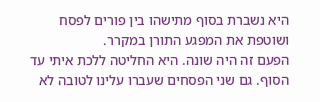היא נשברת בסוף מתישהו בין פורים לפסח ושוטפת את המפגע התורן במקרר.
הפעם זה היה שונה. היא החליטה ללכת איתי עד הסוף. גם שני הפסחים שעברו עלינו לטובה לא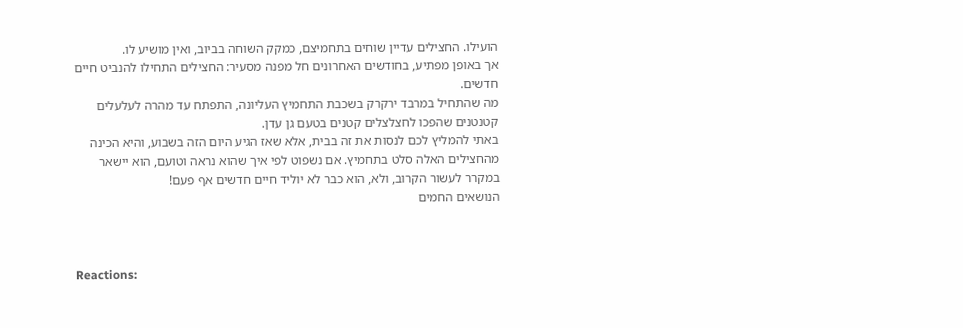הועילו. החצילים עדיין שוחים בתחמיצם, כמקק השוחה בביוב, ואין מושיע לו.
אך באופן מפתיע, בחודשים האחרונים חל מפנה מסעיר: החצילים התחילו להנביט חיים חדשים.
מה שהתחיל במרבד ירקרק בשכבת התחמיץ העליונה, התפתח עד מהרה לעלעלים קטנטנים שהפכו לחצלצלים קטנים בטעם גן עדן.
באתי להמליץ לכם לנסות את זה בבית, אלא שאז הגיע היום הזה בשבוע, והיא הכינה מהחצילים האלה סלט בתחמיץ. אם נשפוט לפי איך שהוא נראה וטועם, הוא יישאר במקרר לעשור הקרוב, ולא, הוא כבר לא יוליד חיים חדשים אף פעם!
הנושאים החמים



Reactions: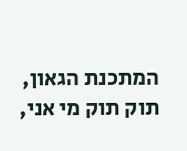המתכנת הגאון, תוק תוק מי אני,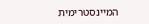המיינסטרימית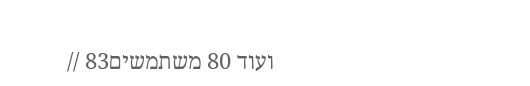ועוד 80 משתמשים83 //